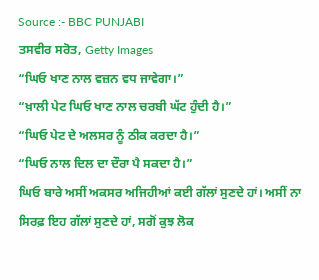Source :- BBC PUNJABI
ਤਸਵੀਰ ਸਰੋਤ, Getty Images
“ਘਿਓ ਖਾਣ ਨਾਲ ਵਜ਼ਨ ਵਧ ਜਾਵੇਗਾ।”
“ਖ਼ਾਲੀ ਪੇਟ ਘਿਓ ਖਾਣ ਨਾਲ ਚਰਬੀ ਘੱਟ ਹੁੰਦੀ ਹੈ।”
“ਘਿਓ ਪੇਟ ਦੇ ਅਲਸਰ ਨੂੰ ਠੀਕ ਕਰਦਾ ਹੈ।”
“ਘਿਓ ਨਾਲ ਦਿਲ ਦਾ ਦੌਰਾ ਪੈ ਸਕਦਾ ਹੈ।”
ਘਿਓ ਬਾਰੇ ਅਸੀਂ ਅਕਸਰ ਅਜਿਹੀਆਂ ਕਈ ਗੱਲਾਂ ਸੁਣਦੇ ਹਾਂ। ਅਸੀਂ ਨਾ ਸਿਰਫ਼ ਇਹ ਗੱਲਾਂ ਸੁਣਦੇ ਹਾਂ, ਸਗੋਂ ਕੁਝ ਲੋਕ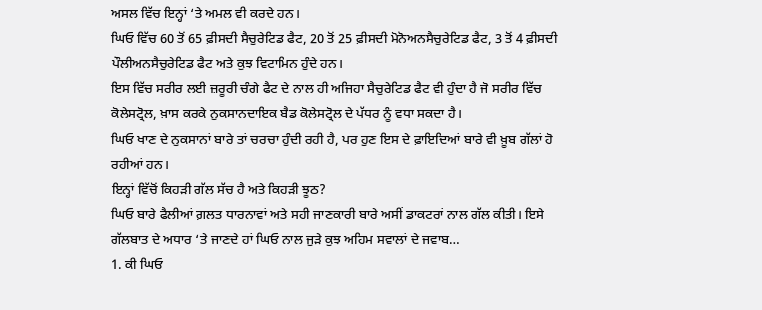ਅਸਲ ਵਿੱਚ ਇਨ੍ਹਾਂ ‘ਤੇ ਅਮਲ ਵੀ ਕਰਦੇ ਹਨ।
ਘਿਓ ਵਿੱਚ 60 ਤੋਂ 65 ਫ਼ੀਸਦੀ ਸੈਚੁਰੇਟਿਡ ਫੈਟ, 20 ਤੋਂ 25 ਫ਼ੀਸਦੀ ਮੋਨੋਅਨਸੈਚੁਰੇਟਿਡ ਫੈਟ, 3 ਤੋਂ 4 ਫ਼ੀਸਦੀ ਪੌਲੀਅਨਸੈਚੁਰੇਟਿਡ ਫੈਟ ਅਤੇ ਕੁਝ ਵਿਟਾਮਿਨ ਹੁੰਦੇ ਹਨ।
ਇਸ ਵਿੱਚ ਸਰੀਰ ਲਈ ਜ਼ਰੂਰੀ ਚੰਗੇ ਫੈਟ ਦੇ ਨਾਲ ਹੀ ਅਜਿਹਾ ਸੈਚੁਰੇਟਿਡ ਫੈਟ ਵੀ ਹੁੰਦਾ ਹੈ ਜੋ ਸਰੀਰ ਵਿੱਚ ਕੋਲੇਸਟ੍ਰੋਲ, ਖ਼ਾਸ ਕਰਕੇ ਨੁਕਸਾਨਦਾਇਕ ਬੈਡ ਕੋਲੇਸਟ੍ਰੋਲ ਦੇ ਪੱਧਰ ਨੂੰ ਵਧਾ ਸਕਦਾ ਹੈ।
ਘਿਓ ਖਾਣ ਦੇ ਨੁਕਸਾਨਾਂ ਬਾਰੇ ਤਾਂ ਚਰਚਾ ਹੁੰਦੀ ਰਹੀ ਹੈ, ਪਰ ਹੁਣ ਇਸ ਦੇ ਫ਼ਾਇਦਿਆਂ ਬਾਰੇ ਵੀ ਖ਼ੂਬ ਗੱਲਾਂ ਹੋ ਰਹੀਆਂ ਹਨ।
ਇਨ੍ਹਾਂ ਵਿੱਚੋਂ ਕਿਹੜੀ ਗੱਲ ਸੱਚ ਹੈ ਅਤੇ ਕਿਹੜੀ ਝੂਠ?
ਘਿਓ ਬਾਰੇ ਫੈਲੀਆਂ ਗ਼ਲਤ ਧਾਰਨਾਵਾਂ ਅਤੇ ਸਹੀ ਜਾਣਕਾਰੀ ਬਾਰੇ ਅਸੀਂ ਡਾਕਟਰਾਂ ਨਾਲ ਗੱਲ ਕੀਤੀ। ਇਸੇ ਗੱਲਬਾਤ ਦੇ ਅਧਾਰ ‘ਤੇ ਜਾਣਦੇ ਹਾਂ ਘਿਓ ਨਾਲ ਜੁੜੇ ਕੁਝ ਅਹਿਮ ਸਵਾਲਾਂ ਦੇ ਜਵਾਬ…
1. ਕੀ ਘਿਓ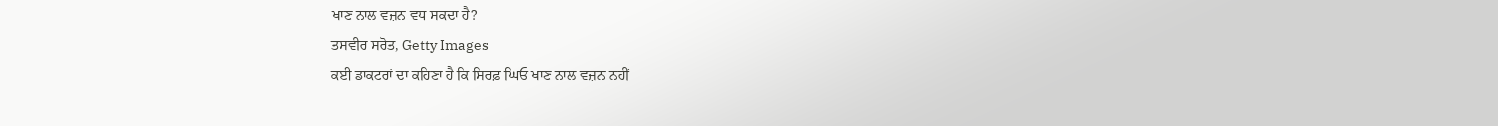ਖਾਣ ਨਾਲ ਵਜ਼ਨ ਵਧ ਸਕਦਾ ਹੈ?
ਤਸਵੀਰ ਸਰੋਤ, Getty Images
ਕਈ ਡਾਕਟਰਾਂ ਦਾ ਕਹਿਣਾ ਹੈ ਕਿ ਸਿਰਫ਼ ਘਿਓ ਖਾਣ ਨਾਲ ਵਜ਼ਨ ਨਹੀਂ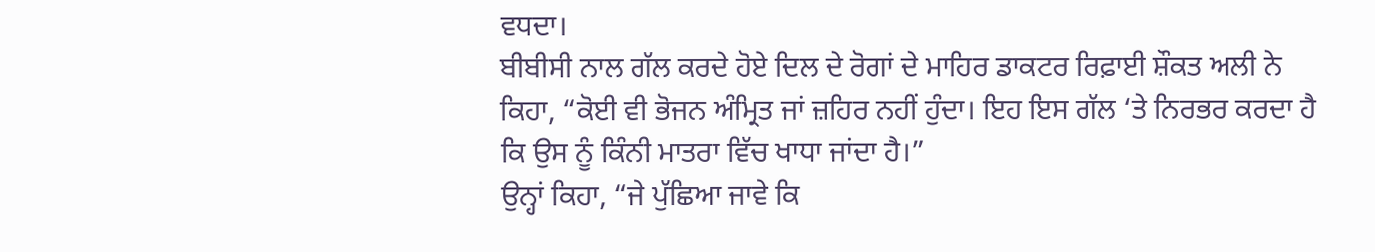ਵਧਦਾ।
ਬੀਬੀਸੀ ਨਾਲ ਗੱਲ ਕਰਦੇ ਹੋਏ ਦਿਲ ਦੇ ਰੋਗਾਂ ਦੇ ਮਾਹਿਰ ਡਾਕਟਰ ਰਿਫ਼ਾਈ ਸ਼ੌਕਤ ਅਲੀ ਨੇ ਕਿਹਾ, “ਕੋਈ ਵੀ ਭੋਜਨ ਅੰਮ੍ਰਿਤ ਜਾਂ ਜ਼ਹਿਰ ਨਹੀਂ ਹੁੰਦਾ। ਇਹ ਇਸ ਗੱਲ ‘ਤੇ ਨਿਰਭਰ ਕਰਦਾ ਹੈ ਕਿ ਉਸ ਨੂੰ ਕਿੰਨੀ ਮਾਤਰਾ ਵਿੱਚ ਖਾਧਾ ਜਾਂਦਾ ਹੈ।”
ਉਨ੍ਹਾਂ ਕਿਹਾ, “ਜੇ ਪੁੱਛਿਆ ਜਾਵੇ ਕਿ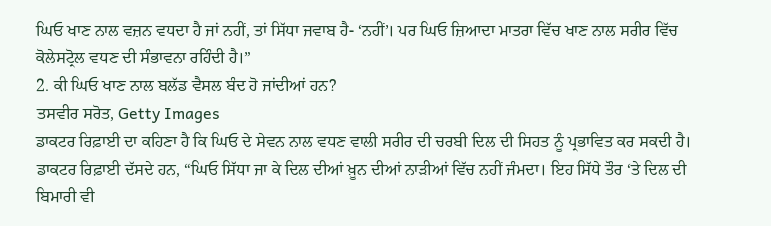ਘਿਓ ਖਾਣ ਨਾਲ ਵਜ਼ਨ ਵਧਦਾ ਹੈ ਜਾਂ ਨਹੀਂ, ਤਾਂ ਸਿੱਧਾ ਜਵਾਬ ਹੈ- ‘ਨਹੀਂ’। ਪਰ ਘਿਓ ਜ਼ਿਆਦਾ ਮਾਤਰਾ ਵਿੱਚ ਖਾਣ ਨਾਲ ਸਰੀਰ ਵਿੱਚ ਕੋਲੇਸਟ੍ਰੋਲ ਵਧਣ ਦੀ ਸੰਭਾਵਨਾ ਰਹਿੰਦੀ ਹੈ।”
2. ਕੀ ਘਿਓ ਖਾਣ ਨਾਲ ਬਲੱਡ ਵੈਸਲ ਬੰਦ ਹੋ ਜਾਂਦੀਆਂ ਹਨ?
ਤਸਵੀਰ ਸਰੋਤ, Getty Images
ਡਾਕਟਰ ਰਿਫ਼ਾਈ ਦਾ ਕਹਿਣਾ ਹੈ ਕਿ ਘਿਓ ਦੇ ਸੇਵਨ ਨਾਲ ਵਧਣ ਵਾਲੀ ਸਰੀਰ ਦੀ ਚਰਬੀ ਦਿਲ ਦੀ ਸਿਹਤ ਨੂੰ ਪ੍ਰਭਾਵਿਤ ਕਰ ਸਕਦੀ ਹੈ।
ਡਾਕਟਰ ਰਿਫ਼ਾਈ ਦੱਸਦੇ ਹਨ, “ਘਿਓ ਸਿੱਧਾ ਜਾ ਕੇ ਦਿਲ ਦੀਆਂ ਖ਼ੂਨ ਦੀਆਂ ਨਾੜੀਆਂ ਵਿੱਚ ਨਹੀਂ ਜੰਮਦਾ। ਇਹ ਸਿੱਧੇ ਤੌਰ ‘ਤੇ ਦਿਲ ਦੀ ਬਿਮਾਰੀ ਵੀ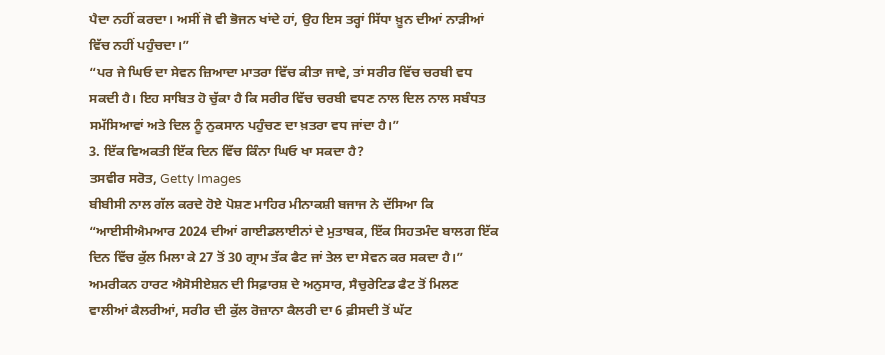ਪੈਦਾ ਨਹੀਂ ਕਰਦਾ। ਅਸੀਂ ਜੋ ਵੀ ਭੋਜਨ ਖਾਂਦੇ ਹਾਂ, ਉਹ ਇਸ ਤਰ੍ਹਾਂ ਸਿੱਧਾ ਖ਼ੂਨ ਦੀਆਂ ਨਾੜੀਆਂ ਵਿੱਚ ਨਹੀਂ ਪਹੁੰਚਦਾ।”
“ਪਰ ਜੇ ਘਿਓ ਦਾ ਸੇਵਨ ਜ਼ਿਆਦਾ ਮਾਤਰਾ ਵਿੱਚ ਕੀਤਾ ਜਾਵੇ, ਤਾਂ ਸਰੀਰ ਵਿੱਚ ਚਰਬੀ ਵਧ ਸਕਦੀ ਹੈ। ਇਹ ਸਾਬਿਤ ਹੋ ਚੁੱਕਾ ਹੈ ਕਿ ਸਰੀਰ ਵਿੱਚ ਚਰਬੀ ਵਧਣ ਨਾਲ ਦਿਲ ਨਾਲ ਸਬੰਧਤ ਸਮੱਸਿਆਵਾਂ ਅਤੇ ਦਿਲ ਨੂੰ ਨੁਕਸਾਨ ਪਹੁੰਚਣ ਦਾ ਖ਼ਤਰਾ ਵਧ ਜਾਂਦਾ ਹੈ।”
3. ਇੱਕ ਵਿਅਕਤੀ ਇੱਕ ਦਿਨ ਵਿੱਚ ਕਿੰਨਾ ਘਿਓ ਖਾ ਸਕਦਾ ਹੈ?
ਤਸਵੀਰ ਸਰੋਤ, Getty Images
ਬੀਬੀਸੀ ਨਾਲ ਗੱਲ ਕਰਦੇ ਹੋਏ ਪੋਸ਼ਣ ਮਾਹਿਰ ਮੀਨਾਕਸ਼ੀ ਬਜਾਜ ਨੇ ਦੱਸਿਆ ਕਿ “ਆਈਸੀਐਮਆਰ 2024 ਦੀਆਂ ਗਾਈਡਲਾਈਨਾਂ ਦੇ ਮੁਤਾਬਕ, ਇੱਕ ਸਿਹਤਮੰਦ ਬਾਲਗ ਇੱਕ ਦਿਨ ਵਿੱਚ ਕੁੱਲ ਮਿਲਾ ਕੇ 27 ਤੋਂ 30 ਗ੍ਰਾਮ ਤੱਕ ਫੈਟ ਜਾਂ ਤੇਲ ਦਾ ਸੇਵਨ ਕਰ ਸਕਦਾ ਹੈ।”
ਅਮਰੀਕਨ ਹਾਰਟ ਐਸੋਸੀਏਸ਼ਨ ਦੀ ਸਿਫ਼ਾਰਸ਼ ਦੇ ਅਨੁਸਾਰ, ਸੈਚੁਰੇਟਿਡ ਫੈਟ ਤੋਂ ਮਿਲਣ ਵਾਲੀਆਂ ਕੈਲਰੀਆਂ, ਸਰੀਰ ਦੀ ਕੁੱਲ ਰੋਜ਼ਾਨਾ ਕੈਲਰੀ ਦਾ 6 ਫ਼ੀਸਦੀ ਤੋਂ ਘੱਟ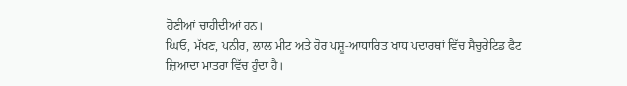ਹੋਣੀਆਂ ਚਾਹੀਦੀਆਂ ਹਨ।
ਘਿਓ, ਮੱਖਣ, ਪਨੀਰ, ਲਾਲ ਮੀਟ ਅਤੇ ਹੋਰ ਪਸ਼ੂ-ਆਧਾਰਿਤ ਖਾਧ ਪਦਾਰਥਾਂ ਵਿੱਚ ਸੈਚੁਰੇਟਿਡ ਫੈਟ ਜ਼ਿਆਦਾ ਮਾਤਰਾ ਵਿੱਚ ਹੁੰਦਾ ਹੈ।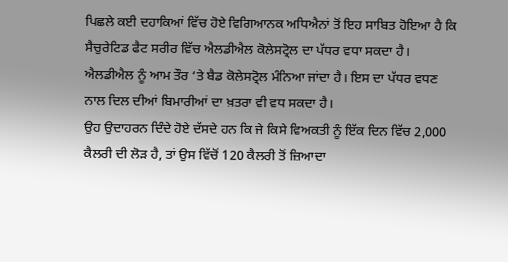ਪਿਛਲੇ ਕਈ ਦਹਾਕਿਆਂ ਵਿੱਚ ਹੋਏ ਵਿਗਿਆਨਕ ਅਧਿਐਨਾਂ ਤੋਂ ਇਹ ਸਾਬਿਤ ਹੋਇਆ ਹੈ ਕਿ ਸੈਚੁਰੇਟਿਡ ਫੈਟ ਸਰੀਰ ਵਿੱਚ ਐਲਡੀਐਲ ਕੋਲੇਸਟ੍ਰੋਲ ਦਾ ਪੱਧਰ ਵਧਾ ਸਕਦਾ ਹੈ।
ਐਲਡੀਐਲ ਨੂੰ ਆਮ ਤੌਰ ‘ਤੇ ਬੈਡ ਕੋਲੇਸਟ੍ਰੋਲ ਮੰਨਿਆ ਜਾਂਦਾ ਹੈ। ਇਸ ਦਾ ਪੱਧਰ ਵਧਣ ਨਾਲ ਦਿਲ ਦੀਆਂ ਬਿਮਾਰੀਆਂ ਦਾ ਖ਼ਤਰਾ ਵੀ ਵਧ ਸਕਦਾ ਹੈ।
ਉਹ ਉਦਾਹਰਨ ਦਿੰਦੇ ਹੋਏ ਦੱਸਦੇ ਹਨ ਕਿ ਜੇ ਕਿਸੇ ਵਿਅਕਤੀ ਨੂੰ ਇੱਕ ਦਿਨ ਵਿੱਚ 2,000 ਕੈਲਰੀ ਦੀ ਲੋੜ ਹੈ, ਤਾਂ ਉਸ ਵਿੱਚੋਂ 120 ਕੈਲਰੀ ਤੋਂ ਜ਼ਿਆਦਾ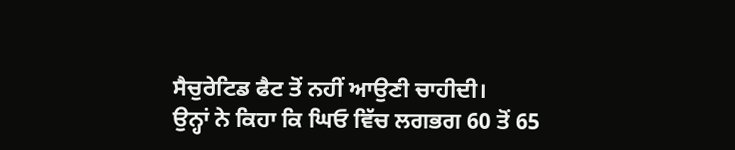ਸੈਚੁਰੇਟਿਡ ਫੈਟ ਤੋਂ ਨਹੀਂ ਆਉਣੀ ਚਾਹੀਦੀ।
ਉਨ੍ਹਾਂ ਨੇ ਕਿਹਾ ਕਿ ਘਿਓ ਵਿੱਚ ਲਗਭਗ 60 ਤੋਂ 65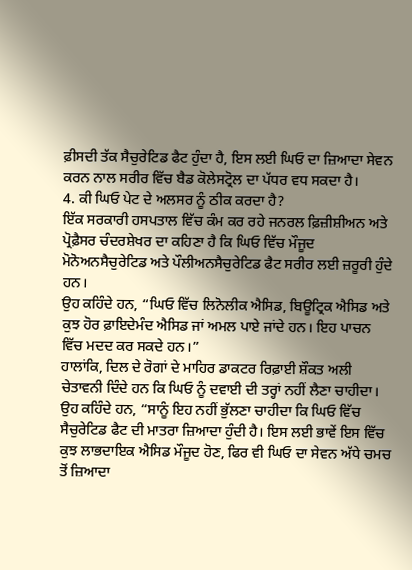ਫ਼ੀਸਦੀ ਤੱਕ ਸੈਚੁਰੇਟਿਡ ਫੈਟ ਹੁੰਦਾ ਹੈ, ਇਸ ਲਈ ਘਿਓ ਦਾ ਜ਼ਿਆਦਾ ਸੇਵਨ ਕਰਨ ਨਾਲ ਸਰੀਰ ਵਿੱਚ ਬੈਡ ਕੋਲੇਸਟ੍ਰੋਲ ਦਾ ਪੱਧਰ ਵਧ ਸਕਦਾ ਹੈ।
4. ਕੀ ਘਿਓ ਪੇਟ ਦੇ ਅਲਸਰ ਨੂੰ ਠੀਕ ਕਰਦਾ ਹੈ?
ਇੱਕ ਸਰਕਾਰੀ ਹਸਪਤਾਲ ਵਿੱਚ ਕੰਮ ਕਰ ਰਹੇ ਜਨਰਲ ਫ਼ਿਜ਼ੀਸ਼ੀਅਨ ਅਤੇ ਪ੍ਰੋਫ਼ੈਸਰ ਚੰਦਰਸ਼ੇਖਰ ਦਾ ਕਹਿਣਾ ਹੈ ਕਿ ਘਿਓ ਵਿੱਚ ਮੌਜੂਦ ਮੋਨੋਅਨਸੈਚੁਰੇਟਿਡ ਅਤੇ ਪੌਲੀਅਨਸੈਚੁਰੇਟਿਡ ਫੈਟ ਸਰੀਰ ਲਈ ਜ਼ਰੂਰੀ ਹੁੰਦੇ ਹਨ।
ਉਹ ਕਹਿੰਦੇ ਹਨ, “ਘਿਓ ਵਿੱਚ ਲਿਨੋਲੀਕ ਐਸਿਡ, ਬਿਊਟ੍ਰਿਕ ਐਸਿਡ ਅਤੇ ਕੁਝ ਹੋਰ ਫ਼ਾਇਦੇਮੰਦ ਐਸਿਡ ਜਾਂ ਅਮਲ ਪਾਏ ਜਾਂਦੇ ਹਨ। ਇਹ ਪਾਚਨ ਵਿੱਚ ਮਦਦ ਕਰ ਸਕਦੇ ਹਨ।”
ਹਾਲਾਂਕਿ, ਦਿਲ ਦੇ ਰੋਗਾਂ ਦੇ ਮਾਹਿਰ ਡਾਕਟਰ ਰਿਫ਼ਾਈ ਸ਼ੌਕਤ ਅਲੀ ਚੇਤਾਵਨੀ ਦਿੰਦੇ ਹਨ ਕਿ ਘਿਓ ਨੂੰ ਦਵਾਈ ਦੀ ਤਰ੍ਹਾਂ ਨਹੀਂ ਲੈਣਾ ਚਾਹੀਦਾ।
ਉਹ ਕਹਿੰਦੇ ਹਨ, “ਸਾਨੂੰ ਇਹ ਨਹੀਂ ਭੁੱਲਣਾ ਚਾਹੀਦਾ ਕਿ ਘਿਓ ਵਿੱਚ ਸੈਚੁਰੇਟਿਡ ਫੈਟ ਦੀ ਮਾਤਰਾ ਜ਼ਿਆਦਾ ਹੁੰਦੀ ਹੈ। ਇਸ ਲਈ ਭਾਵੇਂ ਇਸ ਵਿੱਚ ਕੁਝ ਲਾਭਦਾਇਕ ਐਸਿਡ ਮੌਜੂਦ ਹੋਣ, ਫਿਰ ਵੀ ਘਿਓ ਦਾ ਸੇਵਨ ਅੱਧੇ ਚਮਚ ਤੋਂ ਜ਼ਿਆਦਾ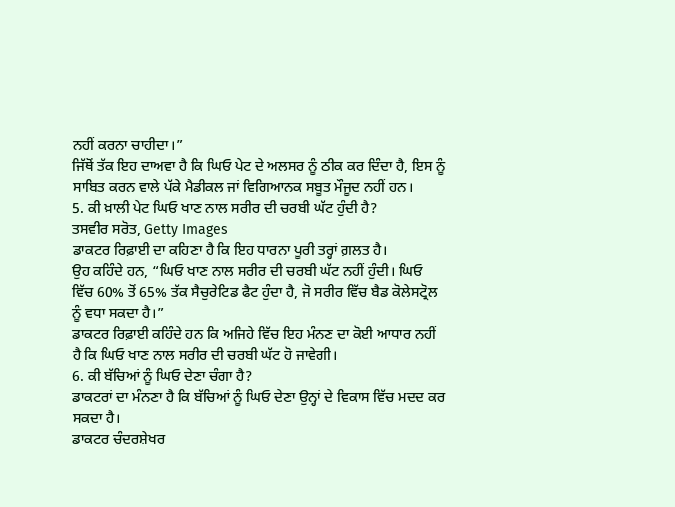ਨਹੀਂ ਕਰਨਾ ਚਾਹੀਦਾ।”
ਜਿੱਥੋਂ ਤੱਕ ਇਹ ਦਾਅਵਾ ਹੈ ਕਿ ਘਿਓ ਪੇਟ ਦੇ ਅਲਸਰ ਨੂੰ ਠੀਕ ਕਰ ਦਿੰਦਾ ਹੈ, ਇਸ ਨੂੰ ਸਾਬਿਤ ਕਰਨ ਵਾਲੇ ਪੱਕੇ ਮੈਡੀਕਲ ਜਾਂ ਵਿਗਿਆਨਕ ਸਬੂਤ ਮੌਜੂਦ ਨਹੀਂ ਹਨ।
5. ਕੀ ਖ਼ਾਲੀ ਪੇਟ ਘਿਓ ਖਾਣ ਨਾਲ ਸਰੀਰ ਦੀ ਚਰਬੀ ਘੱਟ ਹੁੰਦੀ ਹੈ?
ਤਸਵੀਰ ਸਰੋਤ, Getty Images
ਡਾਕਟਰ ਰਿਫ਼ਾਈ ਦਾ ਕਹਿਣਾ ਹੈ ਕਿ ਇਹ ਧਾਰਨਾ ਪੂਰੀ ਤਰ੍ਹਾਂ ਗ਼ਲਤ ਹੈ।
ਉਹ ਕਹਿੰਦੇ ਹਨ, “ਘਿਓ ਖਾਣ ਨਾਲ ਸਰੀਰ ਦੀ ਚਰਬੀ ਘੱਟ ਨਹੀਂ ਹੁੰਦੀ। ਘਿਓ ਵਿੱਚ 60% ਤੋਂ 65% ਤੱਕ ਸੈਚੁਰੇਟਿਡ ਫੈਟ ਹੁੰਦਾ ਹੈ, ਜੋ ਸਰੀਰ ਵਿੱਚ ਬੈਡ ਕੋਲੇਸਟ੍ਰੋਲ ਨੂੰ ਵਧਾ ਸਕਦਾ ਹੈ।”
ਡਾਕਟਰ ਰਿਫ਼ਾਈ ਕਹਿੰਦੇ ਹਨ ਕਿ ਅਜਿਹੇ ਵਿੱਚ ਇਹ ਮੰਨਣ ਦਾ ਕੋਈ ਆਧਾਰ ਨਹੀਂ ਹੈ ਕਿ ਘਿਓ ਖਾਣ ਨਾਲ ਸਰੀਰ ਦੀ ਚਰਬੀ ਘੱਟ ਹੋ ਜਾਵੇਗੀ।
6. ਕੀ ਬੱਚਿਆਂ ਨੂੰ ਘਿਓ ਦੇਣਾ ਚੰਗਾ ਹੈ?
ਡਾਕਟਰਾਂ ਦਾ ਮੰਨਣਾ ਹੈ ਕਿ ਬੱਚਿਆਂ ਨੂੰ ਘਿਓ ਦੇਣਾ ਉਨ੍ਹਾਂ ਦੇ ਵਿਕਾਸ ਵਿੱਚ ਮਦਦ ਕਰ ਸਕਦਾ ਹੈ।
ਡਾਕਟਰ ਚੰਦਰਸ਼ੇਖਰ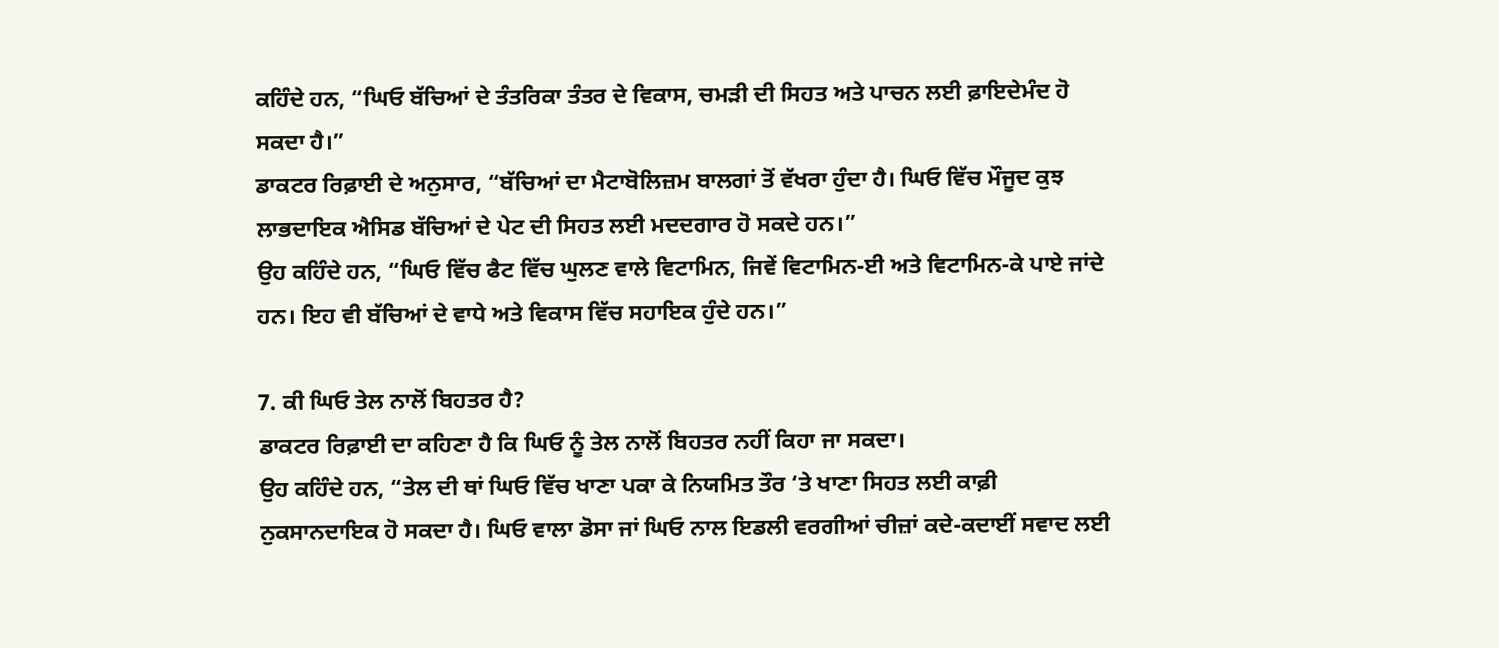ਕਹਿੰਦੇ ਹਨ, “ਘਿਓ ਬੱਚਿਆਂ ਦੇ ਤੰਤਰਿਕਾ ਤੰਤਰ ਦੇ ਵਿਕਾਸ, ਚਮੜੀ ਦੀ ਸਿਹਤ ਅਤੇ ਪਾਚਨ ਲਈ ਫ਼ਾਇਦੇਮੰਦ ਹੋ ਸਕਦਾ ਹੈ।”
ਡਾਕਟਰ ਰਿਫ਼ਾਈ ਦੇ ਅਨੁਸਾਰ, “ਬੱਚਿਆਂ ਦਾ ਮੈਟਾਬੋਲਿਜ਼ਮ ਬਾਲਗਾਂ ਤੋਂ ਵੱਖਰਾ ਹੁੰਦਾ ਹੈ। ਘਿਓ ਵਿੱਚ ਮੌਜੂਦ ਕੁਝ ਲਾਭਦਾਇਕ ਐਸਿਡ ਬੱਚਿਆਂ ਦੇ ਪੇਟ ਦੀ ਸਿਹਤ ਲਈ ਮਦਦਗਾਰ ਹੋ ਸਕਦੇ ਹਨ।”
ਉਹ ਕਹਿੰਦੇ ਹਨ, “ਘਿਓ ਵਿੱਚ ਫੈਟ ਵਿੱਚ ਘੁਲਣ ਵਾਲੇ ਵਿਟਾਮਿਨ, ਜਿਵੇਂ ਵਿਟਾਮਿਨ-ਈ ਅਤੇ ਵਿਟਾਮਿਨ-ਕੇ ਪਾਏ ਜਾਂਦੇ ਹਨ। ਇਹ ਵੀ ਬੱਚਿਆਂ ਦੇ ਵਾਧੇ ਅਤੇ ਵਿਕਾਸ ਵਿੱਚ ਸਹਾਇਕ ਹੁੰਦੇ ਹਨ।”

7. ਕੀ ਘਿਓ ਤੇਲ ਨਾਲੋਂ ਬਿਹਤਰ ਹੈ?
ਡਾਕਟਰ ਰਿਫ਼ਾਈ ਦਾ ਕਹਿਣਾ ਹੈ ਕਿ ਘਿਓ ਨੂੰ ਤੇਲ ਨਾਲੋਂ ਬਿਹਤਰ ਨਹੀਂ ਕਿਹਾ ਜਾ ਸਕਦਾ।
ਉਹ ਕਹਿੰਦੇ ਹਨ, “ਤੇਲ ਦੀ ਥਾਂ ਘਿਓ ਵਿੱਚ ਖਾਣਾ ਪਕਾ ਕੇ ਨਿਯਮਿਤ ਤੌਰ ‘ਤੇ ਖਾਣਾ ਸਿਹਤ ਲਈ ਕਾਫ਼ੀ ਨੁਕਸਾਨਦਾਇਕ ਹੋ ਸਕਦਾ ਹੈ। ਘਿਓ ਵਾਲਾ ਡੋਸਾ ਜਾਂ ਘਿਓ ਨਾਲ ਇਡਲੀ ਵਰਗੀਆਂ ਚੀਜ਼ਾਂ ਕਦੇ-ਕਦਾਈਂ ਸਵਾਦ ਲਈ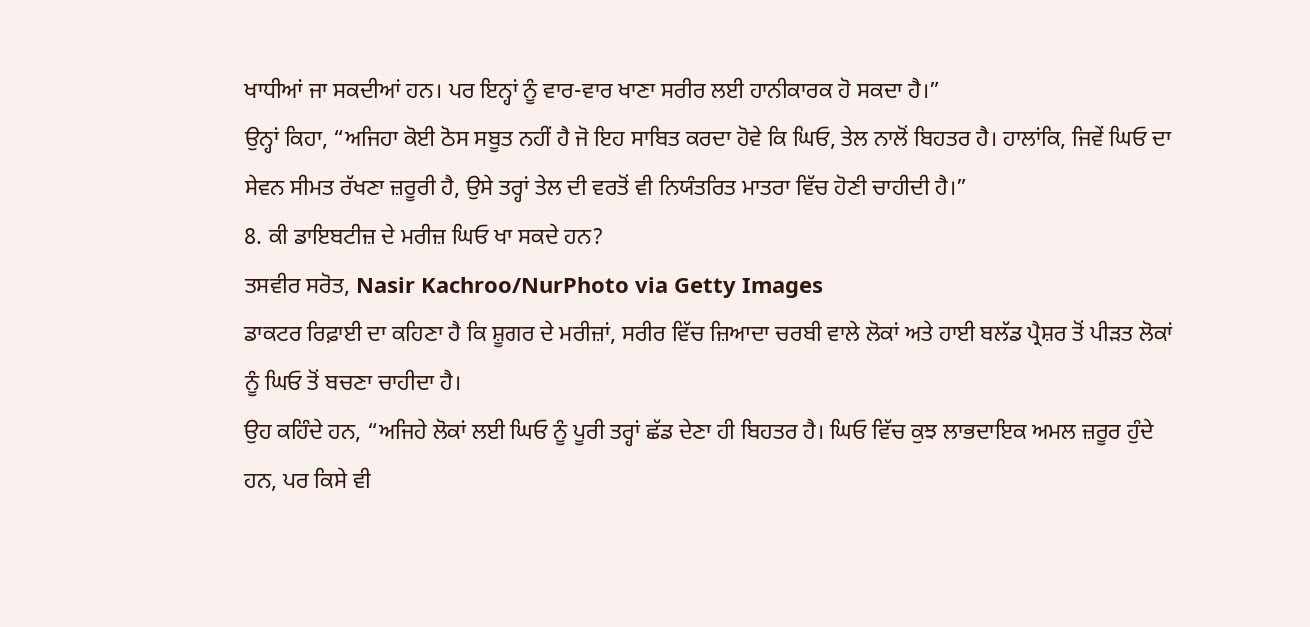ਖਾਧੀਆਂ ਜਾ ਸਕਦੀਆਂ ਹਨ। ਪਰ ਇਨ੍ਹਾਂ ਨੂੰ ਵਾਰ-ਵਾਰ ਖਾਣਾ ਸਰੀਰ ਲਈ ਹਾਨੀਕਾਰਕ ਹੋ ਸਕਦਾ ਹੈ।”
ਉਨ੍ਹਾਂ ਕਿਹਾ, “ਅਜਿਹਾ ਕੋਈ ਠੋਸ ਸਬੂਤ ਨਹੀਂ ਹੈ ਜੋ ਇਹ ਸਾਬਿਤ ਕਰਦਾ ਹੋਵੇ ਕਿ ਘਿਓ, ਤੇਲ ਨਾਲੋਂ ਬਿਹਤਰ ਹੈ। ਹਾਲਾਂਕਿ, ਜਿਵੇਂ ਘਿਓ ਦਾ ਸੇਵਨ ਸੀਮਤ ਰੱਖਣਾ ਜ਼ਰੂਰੀ ਹੈ, ਉਸੇ ਤਰ੍ਹਾਂ ਤੇਲ ਦੀ ਵਰਤੋਂ ਵੀ ਨਿਯੰਤਰਿਤ ਮਾਤਰਾ ਵਿੱਚ ਹੋਣੀ ਚਾਹੀਦੀ ਹੈ।”
8. ਕੀ ਡਾਇਬਟੀਜ਼ ਦੇ ਮਰੀਜ਼ ਘਿਓ ਖਾ ਸਕਦੇ ਹਨ?
ਤਸਵੀਰ ਸਰੋਤ, Nasir Kachroo/NurPhoto via Getty Images
ਡਾਕਟਰ ਰਿਫ਼ਾਈ ਦਾ ਕਹਿਣਾ ਹੈ ਕਿ ਸ਼ੂਗਰ ਦੇ ਮਰੀਜ਼ਾਂ, ਸਰੀਰ ਵਿੱਚ ਜ਼ਿਆਦਾ ਚਰਬੀ ਵਾਲੇ ਲੋਕਾਂ ਅਤੇ ਹਾਈ ਬਲੱਡ ਪ੍ਰੈਸ਼ਰ ਤੋਂ ਪੀੜਤ ਲੋਕਾਂ ਨੂੰ ਘਿਓ ਤੋਂ ਬਚਣਾ ਚਾਹੀਦਾ ਹੈ।
ਉਹ ਕਹਿੰਦੇ ਹਨ, “ਅਜਿਹੇ ਲੋਕਾਂ ਲਈ ਘਿਓ ਨੂੰ ਪੂਰੀ ਤਰ੍ਹਾਂ ਛੱਡ ਦੇਣਾ ਹੀ ਬਿਹਤਰ ਹੈ। ਘਿਓ ਵਿੱਚ ਕੁਝ ਲਾਭਦਾਇਕ ਅਮਲ ਜ਼ਰੂਰ ਹੁੰਦੇ ਹਨ, ਪਰ ਕਿਸੇ ਵੀ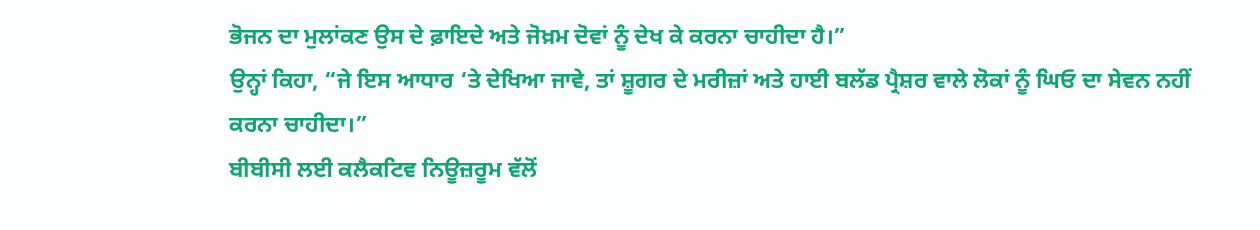ਭੋਜਨ ਦਾ ਮੁਲਾਂਕਣ ਉਸ ਦੇ ਫ਼ਾਇਦੇ ਅਤੇ ਜੋਖ਼ਮ ਦੋਵਾਂ ਨੂੰ ਦੇਖ ਕੇ ਕਰਨਾ ਚਾਹੀਦਾ ਹੈ।”
ਉਨ੍ਹਾਂ ਕਿਹਾ, “ਜੇ ਇਸ ਆਧਾਰ ‘ਤੇ ਦੇਖਿਆ ਜਾਵੇ, ਤਾਂ ਸ਼ੂਗਰ ਦੇ ਮਰੀਜ਼ਾਂ ਅਤੇ ਹਾਈ ਬਲੱਡ ਪ੍ਰੈਸ਼ਰ ਵਾਲੇ ਲੋਕਾਂ ਨੂੰ ਘਿਓ ਦਾ ਸੇਵਨ ਨਹੀਂ ਕਰਨਾ ਚਾਹੀਦਾ।”
ਬੀਬੀਸੀ ਲਈ ਕਲੈਕਟਿਵ ਨਿਊਜ਼ਰੂਮ ਵੱਲੋਂ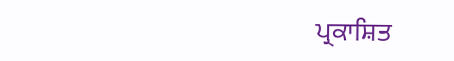ਪ੍ਰਕਾਸ਼ਿਤ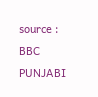source : BBC PUNJABI